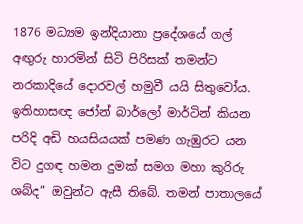1876 මධ්‍යම ඉන්දියානා ප්‍රදේශයේ ගල් අඟුරු හාරමින් සිටි පිරිසක් තමන්ට නරකාදියේ දොරවල් හමුවී යයි සිතුවෝය. ඉතිහාසඥ ජෝන් බාර්ලෝ මාර්ටින් කියන පරිදි අඩි හයසියයක් පමණ ගැඹුරට යන විට දුගඳ හමන දුමක් සමග මහා කුරිරු ශබ්ද” ඔවුන්ට ඇසී තිබේ. තමන් පාතාලයේ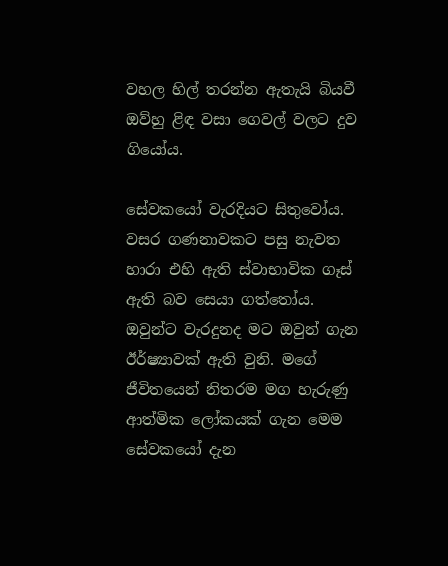වහල හිල් තරන්න ඇතැයි බියවී ඔව්හු ළිඳ වසා ගෙවල් වලට දුව ගියෝය.

සේවකයෝ වැරදියට සිතුවෝය. වසර ගණනාවකට පසු නැවත හාරා එහි ඇති ස්වාභාවික ගෑස් ඇති බව සෙයා ගත්තෝය. ඔවුන්ට වැරදුනද මට ඔවුන් ගැන ඊර්ෂ්‍යාවක් ඇති වුනි. මගේ ජීවිතයෙන් නිතරම මග හැරුණු ආත්මික ලෝකයක් ගැන මෙම සේවකයෝ දැන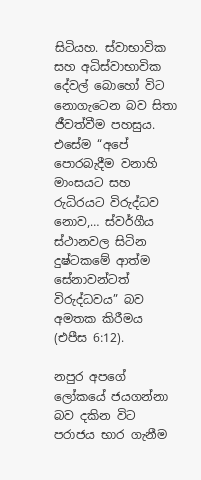සිටියහ. ස්වාභාවික සහ අධිස්වාභාවික දේවල් බොහෝ විට නොගැටෙන බව සිතා ජීවත්වීම පහසුය. එසේම “අපේ පොරබැදීම වනාහි මාංසයට සහ රුධිරයට විරුද්ධව නොව,… ස්වර්ගීය ස්ථානවල සිටින දුෂ්ටකමේ ආත්ම සේනාවන්ටත් විරුද්ධවය” බව අමතක කිරීමය (එපීස 6:12).

නපුර අපගේ ලෝකයේ ජයගන්නා බව දකින විට පරාජය භාර ගැනීම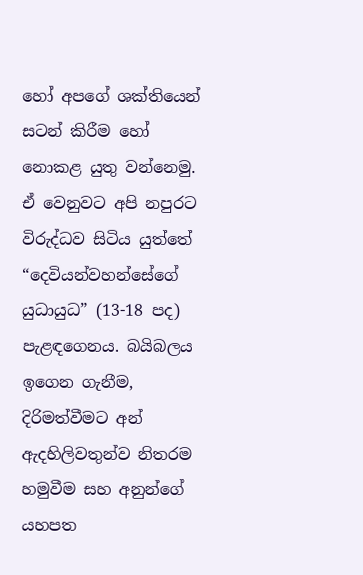හෝ අපගේ ශක්තියෙන් සටන් කිරීම හෝ නොකළ යුතු වන්නෙමු. ඒ වෙනුවට අපි නපුරට විරුද්ධව සිටිය යුත්තේ “දෙවියන්වහන්සේගේ යුධායුධ” (13-18 පද) පැළඳගෙනය. බයිබලය ඉගෙන ගැනීම, දිරිමත්වීමට අන් ඇදහිලිවතුන්ව නිතරම හමුවීම සහ අනුන්ගේ යහපත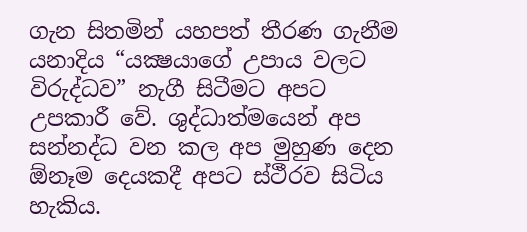ගැන සිතමින් යහපත් තීරණ ගැනීම යනාදිය “යක්‍ෂයාගේ උපාය වලට විරුද්ධව” නැගී සිටීමට අපට උපකාරී වේ. ශුද්ධාත්මයෙන් අප සන්නද්ධ වන කල අප මුහුණ දෙන ඕනෑම දෙයකදී අපට ස්ථීරව සිටිය හැකිය.